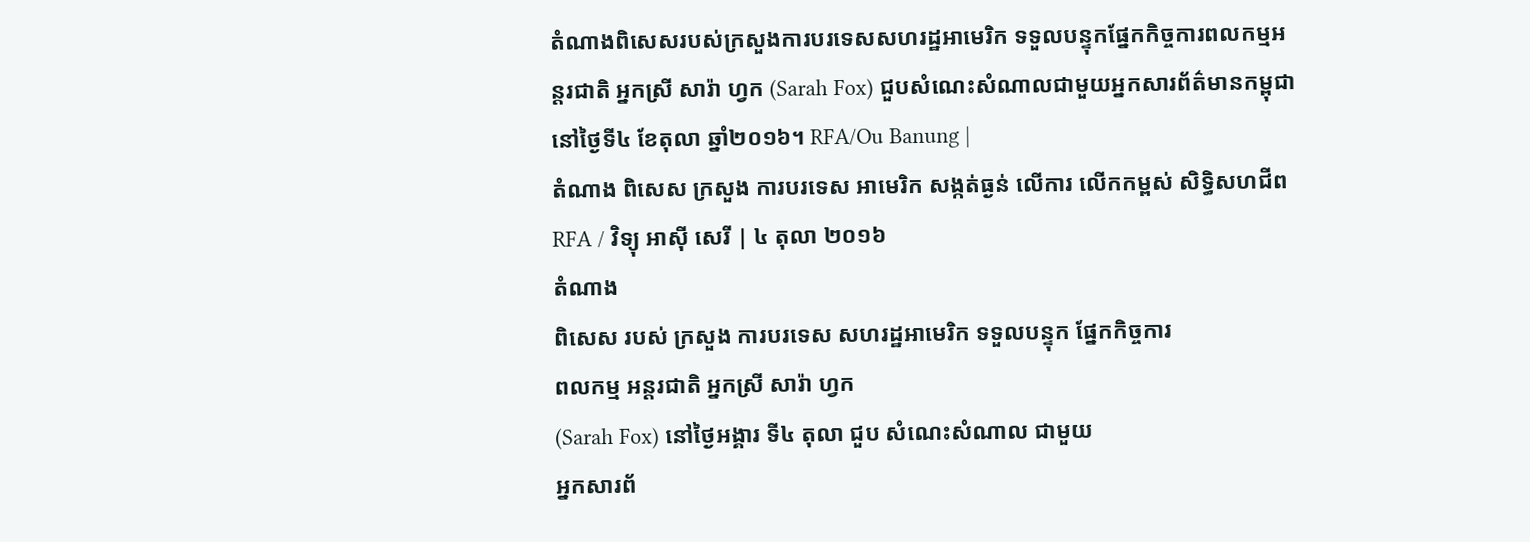តំណាងពិសេសរបស់ក្រសួងការបរទេសសហរដ្ឋអាមេរិក ទទួលបន្ទុកផ្នែកកិច្ចការពលកម្មអន្តរជាតិ អ្នកស្រី សារ៉ា ហ្វក (Sarah Fox) ជួបសំណេះសំណាលជាមួយអ្នកសារព័ត៌មានកម្ពុជា នៅថ្ងៃទី៤ ខែតុលា ឆ្នាំ២០១៦។ RFA/Ou Banung |
តំណាង ពិសេស ក្រសួង ការបរទេស អាមេរិក សង្កត់ធ្ងន់ លើការ លើកកម្ពស់ សិទ្ធិសហជីព
RFA / វិទ្យុ អាស៊ី សេរី | ៤ តុលា ២០១៦
តំណាង
ពិសេស របស់ ក្រសួង ការបរទេស សហរដ្ឋអាមេរិក ទទួលបន្ទុក ផ្នែកកិច្ចការ
ពលកម្ម អន្តរជាតិ អ្នកស្រី សារ៉ា ហ្វក
(Sarah Fox) នៅថ្ងៃអង្គារ ទី៤ តុលា ជួប សំណេះសំណាល ជាមួយ
អ្នកសារព័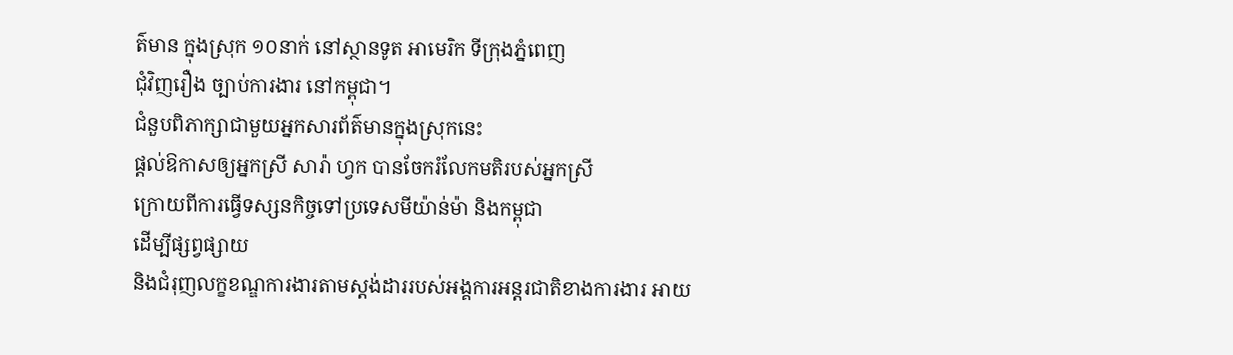ត៌មាន ក្នុងស្រុក ១០នាក់ នៅស្ថានទូត អាមេរិក ទីក្រុងភ្នំពេញ
ជុំវិញរឿង ច្បាប់ការងារ នៅកម្ពុជា។
ជំនួបពិភាក្សាជាមួយអ្នកសារព័ត៌មានក្នុងស្រុកនេះ
ផ្តល់ឱកាសឲ្យអ្នកស្រី សារ៉ា ហ្វក បានចែករំលែកមតិរបស់អ្នកស្រី
ក្រោយពីការធ្វើទស្សនកិច្ចទៅប្រទេសមីយ៉ាន់ម៉ា និងកម្ពុជា
ដើម្បីផ្សព្វផ្សាយ
និងជំរុញលក្ខខណ្ឌការងារតាមស្តង់ដាររបស់អង្គការអន្តរជាតិខាងការងារ អាយ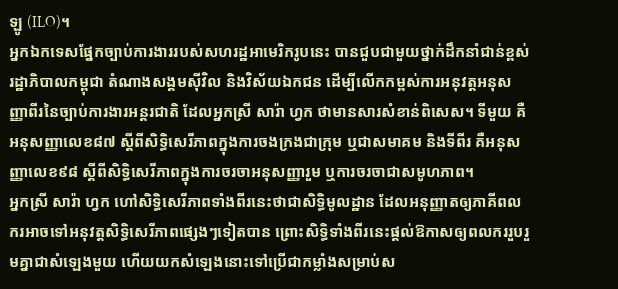ឡូ (ILO)។
អ្នកឯកទេសផ្នែកច្បាប់ការងាររបស់សហរដ្ឋអាមេរិករូបនេះ បានជួបជាមួយថ្នាក់ដឹកនាំជាន់ខ្ពស់រដ្ឋាភិបាលកម្ពុជា តំណាងសង្គមស៊ីវិល និងវិស័យឯកជន ដើម្បីលើកកម្ពស់ការអនុវត្តអនុសញ្ញាពីរនៃច្បាប់ការងារអន្តរជាតិ ដែលអ្នកស្រី សារ៉ា ហ្វក ថាមានសារសំខាន់ពិសេស។ ទីមួយ គឺអនុសញ្ញាលេខ៨៧ ស្ដីពីសិទ្ធិសេរីភាពក្នុងការចងក្រងជាក្រុម ឬជាសមាគម និងទីពីរ គឺអនុសញ្ញាលេខ៩៨ ស្ដីពីសិទ្ធិសេរីភាពក្នុងការចរចាអនុសញ្ញារួម ឬការចរចាជាសមូហភាព។
អ្នកស្រី សារ៉ា ហ្វក ហៅសិទ្ធិសេរីភាពទាំងពីរនេះថាជាសិទ្ធិមូលដ្ឋាន ដែលអនុញ្ញាតឲ្យភាគីពលករអាចទៅអនុវត្តសិទ្ធិសេរីភាពផ្សេងៗទៀតបាន ព្រោះសិទ្ធិទាំងពីរនេះផ្តល់ឱកាសឲ្យពលកររួបរួមគ្នាជាសំឡេងមួយ ហើយយកសំឡេងនោះទៅប្រើជាកម្លាំងសម្រាប់ស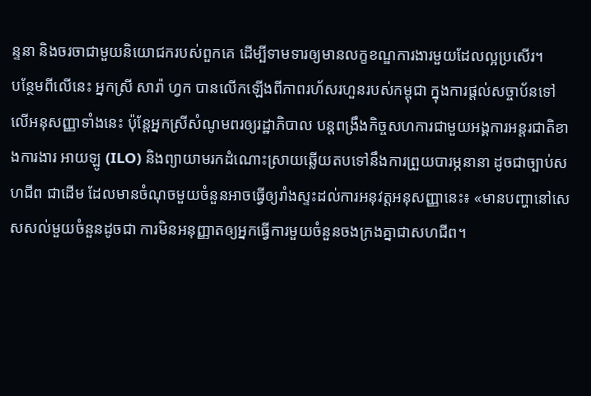ន្ទនា និងចរចាជាមួយនិយោជករបស់ពួកគេ ដើម្បីទាមទារឲ្យមានលក្ខខណ្ឌការងារមួយដែលល្អប្រសើរ។
បន្ថែមពីលើនេះ អ្នកស្រី សារ៉ា ហ្វក បានលើកឡើងពីភាពរហ័សរហួនរបស់កម្ពុជា ក្នុងការផ្តល់សច្ចាប័នទៅលើអនុសញ្ញាទាំងនេះ ប៉ុន្តែអ្នកស្រីសំណូមពរឲ្យរដ្ឋាភិបាល បន្តពង្រឹងកិច្ចសហការជាមួយអង្គការអន្តរជាតិខាងការងារ អាយឡូ (ILO) និងព្យាយាមរកដំណោះស្រាយឆ្លើយតបទៅនឹងការព្រួយបារម្ភនានា ដូចជាច្បាប់សហជីព ជាដើម ដែលមានចំណុចមួយចំនួនអាចធ្វើឲ្យរាំងស្ទះដល់ការអនុវត្តអនុសញ្ញានេះ៖ «មានបញ្ហានៅសេសសល់មួយចំនួនដូចជា ការមិនអនុញ្ញាតឲ្យអ្នកធ្វើការមួយចំនួនចងក្រងគ្នាជាសហជីព។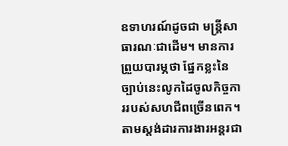ឧទាហរណ៍ដូចជា មន្ត្រីសាធារណៈជាដើម។ មានការព្រួយបារម្ភថា ផ្នែកខ្លះនៃច្បាប់នេះលូកដៃចូលកិច្ចការរបស់សហជីពច្រើនពេក។ តាមស្តង់ដារការងារអន្តរជា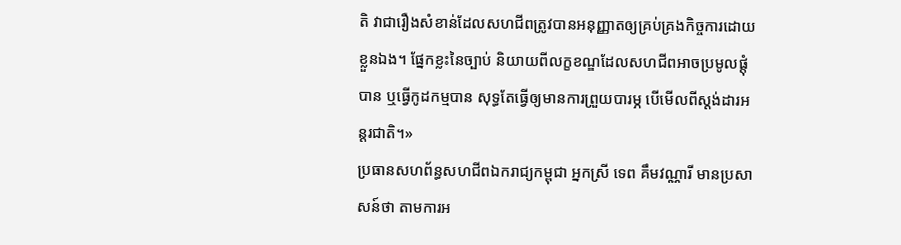តិ វាជារឿងសំខាន់ដែលសហជីពត្រូវបានអនុញ្ញាតឲ្យគ្រប់គ្រងកិច្ចការដោយខ្លួនឯង។ ផ្នែកខ្លះនៃច្បាប់ និយាយពីលក្ខខណ្ឌដែលសហជីពអាចប្រមូលផ្តុំបាន ឬធ្វើកូដកម្មបាន សុទ្ធតែធ្វើឲ្យមានការព្រួយបារម្ភ បើមើលពីស្តង់ដារអន្តរជាតិ។»
ប្រធានសហព័ន្ធសហជីពឯករាជ្យកម្ពុជា អ្នកស្រី ទេព គឹមវណ្ណារី មានប្រសាសន៍ថា តាមការអ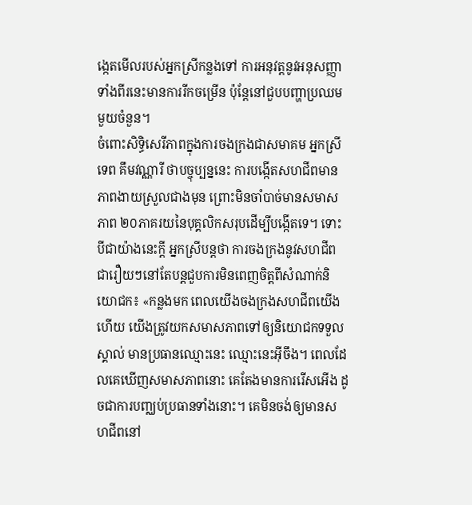ង្កេតមើលរបស់អ្នកស្រីកន្លងទៅ ការអនុវត្តនូវអនុសញ្ញាទាំងពីរនេះមានការរីកចម្រើន ប៉ុន្តែនៅជួបបញ្ហាប្រឈមមួយចំនួន។
ចំពោះសិទ្ធិសេរីភាពក្នុងការចងក្រងជាសមាគម អ្នកស្រី ទេព គឹមវណ្ណារី ថាបច្ចុប្បន្ននេះ ការបង្កើតសហជីពមានភាពងាយស្រួលជាងមុន ព្រោះមិនចាំបាច់មានសមាសភាព ២០ភាគរយនៃបុគ្គលិកសរុបដើម្បីបង្កើតទេ។ ទោះបីជាយ៉ាងនេះក្តី អ្នកស្រីបន្តថា ការចងក្រងនូវសហជីព ជារឿយៗនៅតែបន្តជួបការមិនពេញចិត្តពីសំណាក់និយោជក៖ «កន្លងមក ពេលយើងចងក្រងសហជីពយើងហើយ យើងត្រូវយកសមាសភាពទៅឲ្យនិយោជកទទួលស្គាល់ មានប្រធានឈ្មោះនេះ ឈ្មោះនេះអ៊ីចឹង។ ពេលដែលគេឃើញសមាសភាពនោះ គេតែងមានការរើសអើង ដូចជាការបញ្ឈប់ប្រធានទាំងនោះ។ គេមិនចង់ឲ្យមានសហជីពនៅ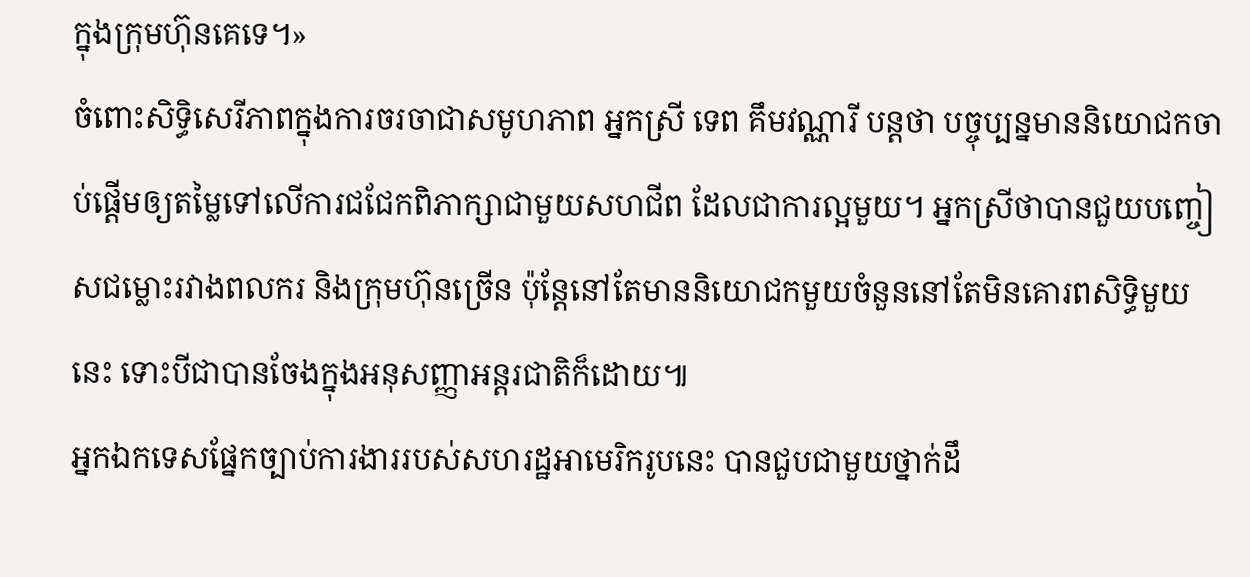ក្នុងក្រុមហ៊ុនគេទេ។»
ចំពោះសិទ្ធិសេរីភាពក្នុងការចរចាជាសមូហភាព អ្នកស្រី ទេព គឹមវណ្ណារី បន្តថា បច្ចុប្បន្នមាននិយោជកចាប់ផ្តើមឲ្យតម្លៃទៅលើការជជែកពិភាក្សាជាមួយសហជីព ដែលជាការល្អមួយ។ អ្នកស្រីថាបានជួយបញ្ចៀសជម្លោះរវាងពលករ និងក្រុមហ៊ុនច្រើន ប៉ុន្តែនៅតែមាននិយោជកមួយចំនួននៅតែមិនគោរពសិទ្ធិមួយនេះ ទោះបីជាបានចែងក្នុងអនុសញ្ញាអន្តរជាតិក៏ដោយ៕
អ្នកឯកទេសផ្នែកច្បាប់ការងាររបស់សហរដ្ឋអាមេរិករូបនេះ បានជួបជាមួយថ្នាក់ដឹ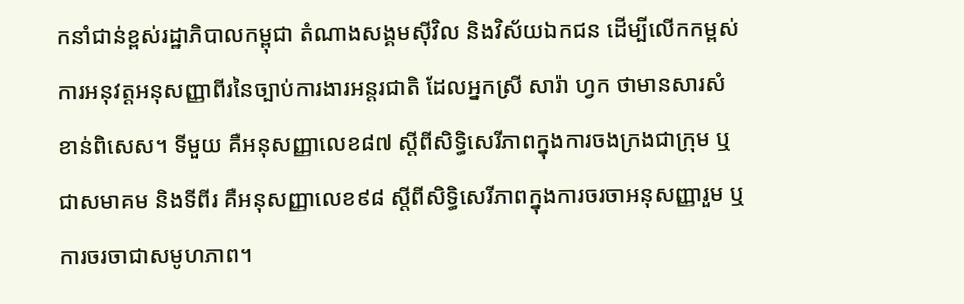កនាំជាន់ខ្ពស់រដ្ឋាភិបាលកម្ពុជា តំណាងសង្គមស៊ីវិល និងវិស័យឯកជន ដើម្បីលើកកម្ពស់ការអនុវត្តអនុសញ្ញាពីរនៃច្បាប់ការងារអន្តរជាតិ ដែលអ្នកស្រី សារ៉ា ហ្វក ថាមានសារសំខាន់ពិសេស។ ទីមួយ គឺអនុសញ្ញាលេខ៨៧ ស្ដីពីសិទ្ធិសេរីភាពក្នុងការចងក្រងជាក្រុម ឬជាសមាគម និងទីពីរ គឺអនុសញ្ញាលេខ៩៨ ស្ដីពីសិទ្ធិសេរីភាពក្នុងការចរចាអនុសញ្ញារួម ឬការចរចាជាសមូហភាព។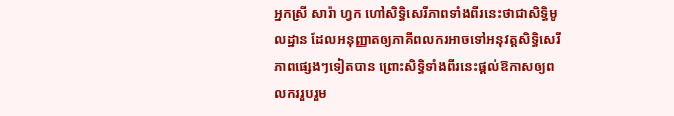អ្នកស្រី សារ៉ា ហ្វក ហៅសិទ្ធិសេរីភាពទាំងពីរនេះថាជាសិទ្ធិមូលដ្ឋាន ដែលអនុញ្ញាតឲ្យភាគីពលករអាចទៅអនុវត្តសិទ្ធិសេរីភាពផ្សេងៗទៀតបាន ព្រោះសិទ្ធិទាំងពីរនេះផ្តល់ឱកាសឲ្យពលកររួបរួម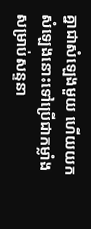គ្នាជាសំឡេងមួយ ហើយយកសំឡេងនោះទៅប្រើជាកម្លាំងសម្រាប់សន្ទនា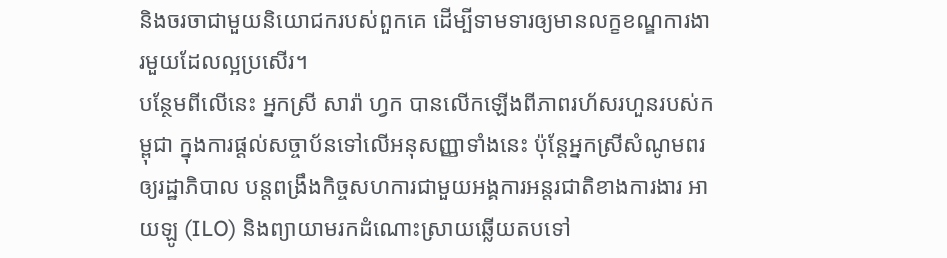និងចរចាជាមួយនិយោជករបស់ពួកគេ ដើម្បីទាមទារឲ្យមានលក្ខខណ្ឌការងារមួយដែលល្អប្រសើរ។
បន្ថែមពីលើនេះ អ្នកស្រី សារ៉ា ហ្វក បានលើកឡើងពីភាពរហ័សរហួនរបស់កម្ពុជា ក្នុងការផ្តល់សច្ចាប័នទៅលើអនុសញ្ញាទាំងនេះ ប៉ុន្តែអ្នកស្រីសំណូមពរឲ្យរដ្ឋាភិបាល បន្តពង្រឹងកិច្ចសហការជាមួយអង្គការអន្តរជាតិខាងការងារ អាយឡូ (ILO) និងព្យាយាមរកដំណោះស្រាយឆ្លើយតបទៅ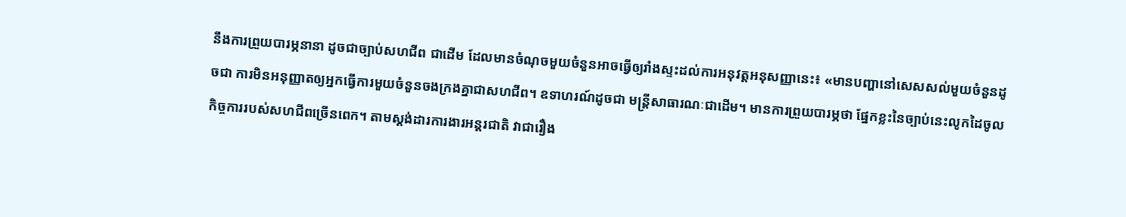នឹងការព្រួយបារម្ភនានា ដូចជាច្បាប់សហជីព ជាដើម ដែលមានចំណុចមួយចំនួនអាចធ្វើឲ្យរាំងស្ទះដល់ការអនុវត្តអនុសញ្ញានេះ៖ «មានបញ្ហានៅសេសសល់មួយចំនួនដូចជា ការមិនអនុញ្ញាតឲ្យអ្នកធ្វើការមួយចំនួនចងក្រងគ្នាជាសហជីព។ ឧទាហរណ៍ដូចជា មន្ត្រីសាធារណៈជាដើម។ មានការព្រួយបារម្ភថា ផ្នែកខ្លះនៃច្បាប់នេះលូកដៃចូលកិច្ចការរបស់សហជីពច្រើនពេក។ តាមស្តង់ដារការងារអន្តរជាតិ វាជារឿង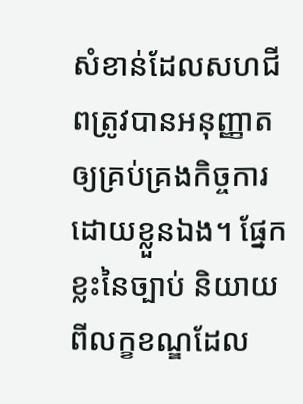សំខាន់ដែលសហជីពត្រូវបានអនុញ្ញាតឲ្យគ្រប់គ្រងកិច្ចការដោយខ្លួនឯង។ ផ្នែកខ្លះនៃច្បាប់ និយាយពីលក្ខខណ្ឌដែល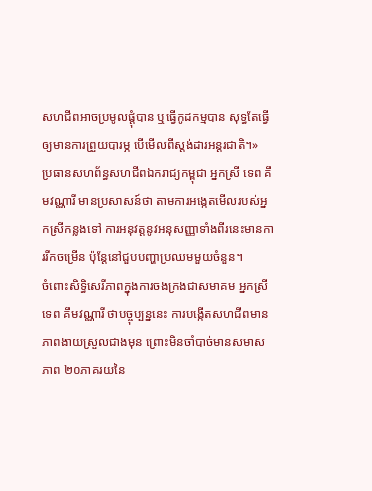សហជីពអាចប្រមូលផ្តុំបាន ឬធ្វើកូដកម្មបាន សុទ្ធតែធ្វើឲ្យមានការព្រួយបារម្ភ បើមើលពីស្តង់ដារអន្តរជាតិ។»
ប្រធានសហព័ន្ធសហជីពឯករាជ្យកម្ពុជា អ្នកស្រី ទេព គឹមវណ្ណារី មានប្រសាសន៍ថា តាមការអង្កេតមើលរបស់អ្នកស្រីកន្លងទៅ ការអនុវត្តនូវអនុសញ្ញាទាំងពីរនេះមានការរីកចម្រើន ប៉ុន្តែនៅជួបបញ្ហាប្រឈមមួយចំនួន។
ចំពោះសិទ្ធិសេរីភាពក្នុងការចងក្រងជាសមាគម អ្នកស្រី ទេព គឹមវណ្ណារី ថាបច្ចុប្បន្ននេះ ការបង្កើតសហជីពមានភាពងាយស្រួលជាងមុន ព្រោះមិនចាំបាច់មានសមាសភាព ២០ភាគរយនៃ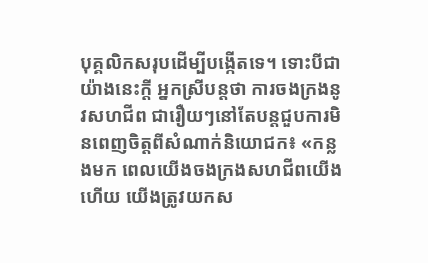បុគ្គលិកសរុបដើម្បីបង្កើតទេ។ ទោះបីជាយ៉ាងនេះក្តី អ្នកស្រីបន្តថា ការចងក្រងនូវសហជីព ជារឿយៗនៅតែបន្តជួបការមិនពេញចិត្តពីសំណាក់និយោជក៖ «កន្លងមក ពេលយើងចងក្រងសហជីពយើងហើយ យើងត្រូវយកស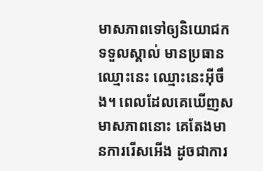មាសភាពទៅឲ្យនិយោជកទទួលស្គាល់ មានប្រធានឈ្មោះនេះ ឈ្មោះនេះអ៊ីចឹង។ ពេលដែលគេឃើញសមាសភាពនោះ គេតែងមានការរើសអើង ដូចជាការ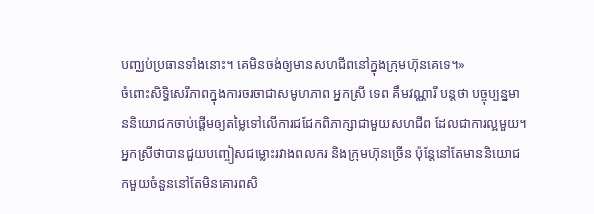បញ្ឈប់ប្រធានទាំងនោះ។ គេមិនចង់ឲ្យមានសហជីពនៅក្នុងក្រុមហ៊ុនគេទេ។»
ចំពោះសិទ្ធិសេរីភាពក្នុងការចរចាជាសមូហភាព អ្នកស្រី ទេព គឹមវណ្ណារី បន្តថា បច្ចុប្បន្នមាននិយោជកចាប់ផ្តើមឲ្យតម្លៃទៅលើការជជែកពិភាក្សាជាមួយសហជីព ដែលជាការល្អមួយ។ អ្នកស្រីថាបានជួយបញ្ចៀសជម្លោះរវាងពលករ និងក្រុមហ៊ុនច្រើន ប៉ុន្តែនៅតែមាននិយោជកមួយចំនួននៅតែមិនគោរពសិ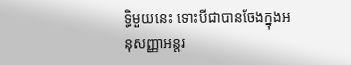ទ្ធិមួយនេះ ទោះបីជាបានចែងក្នុងអនុសញ្ញាអន្តរ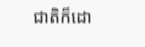ជាតិក៏ដោ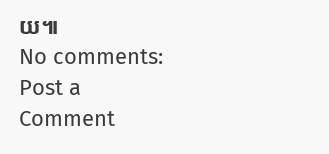យ៕
No comments:
Post a Comment